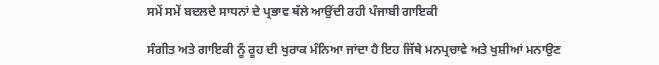ਸਮੇਂ ਸਮੇਂ ਬਦਲਦੇ ਸਾਧਨਾਂ ਦੇ ਪ੍ਰਭਾਵ ਥੱਲੇ ਆਉਂਦੀ ਰਹੀ ਪੰਜਾਬੀ ਗਾਇਕੀ

ਸੰਗੀਤ ਅਤੇ ਗਾਇਕੀ ਨੂੰ ਰੂਹ ਦੀ ਖੁਰਾਕ ਮੰਨਿਆ ਜਾਂਦਾ ਹੈ ਇਹ ਜਿੱਥੇ ਮਨਪ੍ਰਚਾਵੇ ਅਤੇ ਖੁਸ਼ੀਆਂ ਮਨਾਉਣ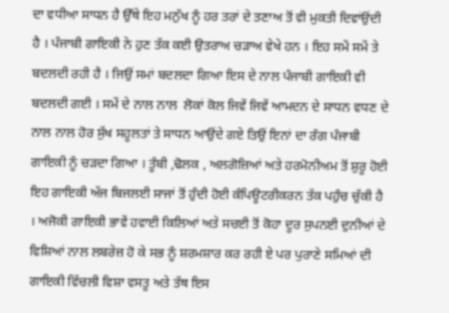ਦਾ ਵਧੀਆ ਸਾਧਨ ਹੈ ਉੱਥੇ ਇਹ ਮਨੁੱਖ ਨੂੰ ਹਰ ਤਰਾਂ ਦੇ ਤਣਾਅ ਤੋਂ ਵੀ ਮੁਕਤੀ ਦਿਵਾਂਉਂਦੀ ਹੈ । ਪੰਜਾਬੀ ਗਾਇਕੀ ਨੇ ਹੁਣ ਤੱਕ ਕਈ ਉਤਰਾਅ ਚੜਾਅ ਵੇਖੇ ਹਨ । ਇਹ ਸਮੇਂ ਸਮੇਂ ਤੇ ਬਦਲਦੀ ਰਹੀ ਹੈ । ਜਿਉਂ ਸਮਾਂ ਬਦਲਦਾ ਗਿਆ ਇਸ ਦੇ ਨਾਲ ਪੰਜਾਬੀ ਗਾਇਕੀ ਵੀ ਬਦਲਦੀ ਗਈ । ਸਮੇਂ ਦੇ ਨਾਲ ਨਾਲ  ਲੋਕਾਂ ਕੋਲ ਜਿਵੇਂ ਜਿਵੇਂ ਆਮਦਨ ਦੇ ਸਾਧਨ ਵਧਣ ਦੇ ਨਾਲ ਨਾਲ ਹੋਰ ਸੁੱਖ ਸਹੂਲਤਾਂ ਤੇ ਸਾਧਨ ਆਉਂਦੇ ਗਏ ਤਿਉਂ ਇਨਾਂ ਦਾ ਰੰਗ ਪੰਜਾਬੀ ਗਾਇਕੀ ਨੂੰ ਚੜਦਾ ਗਿਆ । ਤੂੰਬੀ ,ਢੋਲਕ , ਅਲਗੋਜ਼ਿਆਂ ਅਤੇ ਹਰਮੋਨੀਅਮ ਤੋਂ ਸ਼ੁਰੂ ਹੋਈ ਇਹ ਗਾਇਕੀ ਅੱਜ ਬਿਜਲਈ ਸਾਜਾਂ ਤੋਂ ਹੁੰਦੀ ਹੋਈ ਕੰਪਿਊਟਰੀਕਰਨ ਤੱਕ ਪਹੁੰਚ ਚੁੱਕੀ ਹੈ । ਅਜੋਕੀ ਗਾਇਕੀ ਭਾਵੇਂ ਹਵਾਈ ਕਿਲਿਆਂ ਅਤੇ ਸਚਈ ਤੋਂ ਕੋਹਾ ਦੂਰ ਸੁਪਨਈ ਦੁਨੀਆਂ ਦੇ ਵਿਸ਼ਿਆਂ ਨਾਲ ਲਬਰੇਜ਼ ਹੋ ਕੇ ਸਭ ਨੂੰ ਸ਼ਰਮਸ਼ਾਰ ਕਰ ਰਹੀ ਏ ਪਰ ਪੁਰਾਣੇ ਸਮਿਆਂ ਦੀ ਗਾਇਕੀ ਵਿੱਚਲੀ ਵਿਸ਼ਾ ਵਸਤੂ ਅਤੇ ਤੱਥ ਇਸ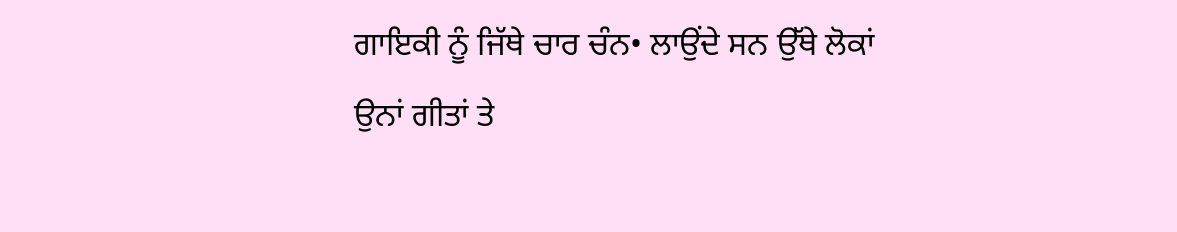ਗਾਇਕੀ ਨੂੰ ਜਿੱਥੇ ਚਾਰ ਚੰਨ• ਲਾਉਂਦੇ ਸਨ ਉੱਥੇ ਲੋਕਾਂ ਉਨਾਂ ਗੀਤਾਂ ਤੇ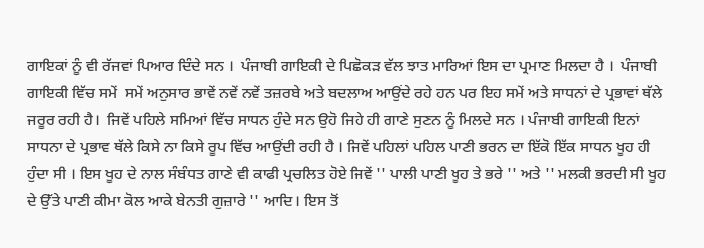ਗਾਇਕਾਂ ਨੂੰ ਵੀ ਰੱਜਵਾਂ ਪਿਆਰ ਦਿੰਦੇ ਸਨ ।  ਪੰਜਾਬੀ ਗਾਇਕੀ ਦੇ ਪਿਛੋਕੜ ਵੱਲ ਝਾਤ ਮਾਰਿਆਂ ਇਸ ਦਾ ਪ੍ਰਮਾਣ ਮਿਲਦਾ ਹੈ ।  ਪੰਜਾਬੀ ਗਾਇਕੀ ਵਿੱਚ ਸਮੇਂ  ਸਮੇਂ ਅਨੁਸਾਰ ਭਾਵੇਂ ਨਵੇਂ ਨਵੇਂ ਤਜ਼ਰਬੇ ਅਤੇ ਬਦਲਾਅ ਆਉਂਦੇ ਰਹੇ ਹਨ ਪਰ ਇਹ ਸਮੇਂ ਅਤੇ ਸਾਧਨਾਂ ਦੇ ਪ੍ਰਭਾਵਾਂ ਥੱਲੇ ਜਰੂਰ ਰਹੀ ਹੈ।  ਜਿਵੇਂ ਪਹਿਲੇ ਸਮਿਆਂ ਵਿੱਚ ਸਾਧਨ ਹੁੰਦੇ ਸਨ ਉਹੋ ਜਿਹੇ ਹੀ ਗਾਣੇ ਸੁਣਨ ਨੂੰ ਮਿਲਦੇ ਸਨ । ਪੰਜਾਬੀ ਗਾਇਕੀ ਇਨਾਂ ਸਾਧਨਾ ਦੇ ਪ੍ਰਭਾਵ ਥੱਲੇ ਕਿਸੇ ਨਾ ਕਿਸੇ ਰੂਪ ਵਿੱਚ ਆਉਂਦੀ ਰਹੀ ਹੈ । ਜਿਵੇਂ ਪਹਿਲਾਂ ਪਹਿਲ ਪਾਣੀ ਭਰਨ ਦਾ ਇੱਕੋ ਇੱਕ ਸਾਧਨ ਖੂਹ ਹੀ ਹੁੰਦਾ ਸੀ । ਇਸ ਖੂਹ ਦੇ ਨਾਲ ਸੰਬੰਧਤ ਗਾਣੇ ਵੀ ਕਾਫੀ ਪ੍ਰਚਲਿਤ ਹੋਏ ਜਿਵੇਂ '' ਪਾਲੀ ਪਾਣੀ ਖੂਹ ਤੇ ਭਰੇ '' ਅਤੇ '' ਮਲਕੀ ਭਰਦੀ ਸੀ ਖੂਹ ਦੇ ਉੱਤੇ ਪਾਣੀ ਕੀਮਾ ਕੋਲ ਆਕੇ ਬੇਨਤੀ ਗੁਜ਼ਾਰੇ '' ਆਦਿ। ਇਸ ਤੋਂ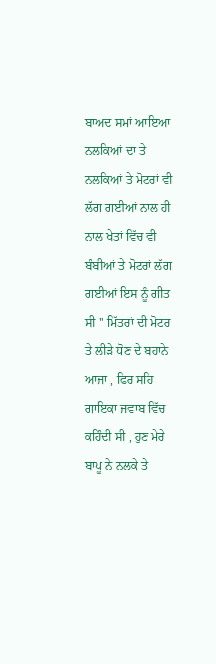ਬਾਅਦ ਸਮਾਂ ਆਇਆ ਨਲਕਿਆਂ ਦਾ ਤੇ ਨਲਕਿਆਂ ਤੇ ਮੋਟਰਾਂ ਵੀ ਲੱਗ ਗਈਆਂ ਨਾਲ ਹੀ ਨਾਲ ਖੇਤਾਂ ਵਿੱਚ ਵੀ ਬੰਬੀਆਂ ਤੇ ਮੋਟਰਾਂ ਲੱਗ ਗਈਆਂ ਇਸ ਨੂੰ ਗੀਤ ਸੀ '' ਮਿੱਤਰਾਂ ਦੀ ਮੋਟਰ ਤੇ ਲੀੜੇ ਧੋਣ ਦੇ ਬਹਾਨੇ ਆਜਾ , ਫਿਰ ਸਹਿ ਗਾਇਕਾ ਜਵਾਬ ਵਿੱਚ ਕਹਿੰਦੀ ਸੀ , ਹੁਣ ਮੇਰੇ ਬਾਪੂ ਨੇ ਨਲਕੇ ਤੇ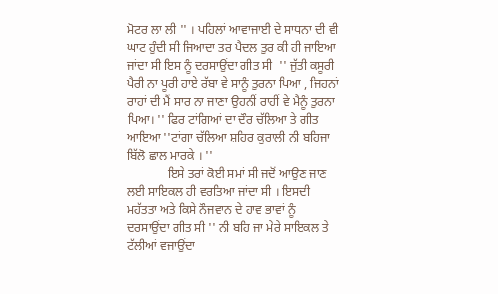ਮੋਟਰ ਲਾ ਲੀ '' । ਪਹਿਲਾਂ ਆਵਾਜਾਈ ਦੇ ਸਾਧਨਾ ਦੀ ਵੀ ਘਾਟ ਹੁੰਦੀ ਸੀ ਜਿਆਦਾ ਤਰ ਪੈਦਲ ਤੁਰ ਕੀ ਹੀ ਜਾਇਆ ਜਾਂਦਾ ਸੀ ਇਸ ਨੂੰ ਦਰਸਾਉਂਦਾ ਗੀਤ ਸੀ  '' ਜੁੱਤੀ ਕਸੂਰੀ ਪੈਰੀ ਨਾ ਪੂਰੀ ਹਾਏ ਰੱਬਾ ਵੇ ਸਾਨੂੰ ਤੁਰਨਾ ਪਿਆ , ਜਿਹਨਾਂ ਰਾਹਾਂ ਦੀ ਮੈਂ ਸਾਰ ਨਾ ਜਾਣਾ ਉਹਨੀਂ ਰਾਹੀਂ ਵੇ ਮੈਨੂੰ ਤੁਰਨਾ ਪਿਆ। '' ਫਿਰ ਟਾਂਗਿਆਂ ਦਾ ਦੌਰ ਚੱਲਿਆ ਤੇ ਗੀਤ ਆਇਆ ''ਟਾਂਗਾ ਚੱਲਿਆ ਸ਼ਹਿਰ ਕੁਰਾਲੀ ਨੀ ਬਹਿਜਾ ਬਿੱਲੋ ਛਾਲ ਮਾਰਕੇ । ''
             ਇਸੇ ਤਰਾਂ ਕੋਈ ਸਮਾਂ ਸੀ ਜਦੋਂ ਆਉਣ ਜਾਣ ਲਈ ਸਾਇਕਲ ਹੀ ਵਰਤਿਆ ਜਾਂਦਾ ਸੀ । ਇਸਦੀ ਮਹੱਤਤਾ ਅਤੇ ਕਿਸੇ ਨੌਜਵਾਨ ਦੇ ਹਾਵ ਭਾਵਾਂ ਨੂੰ ਦਰਸਾਉਂਦਾ ਗੀਤ ਸੀ '' ਨੀ ਬਹਿ ਜਾ ਮੇਰੇ ਸਾਇਕਲ ਤੇ ਟੱਲੀਆਂ ਵਜਾਉਂਦਾ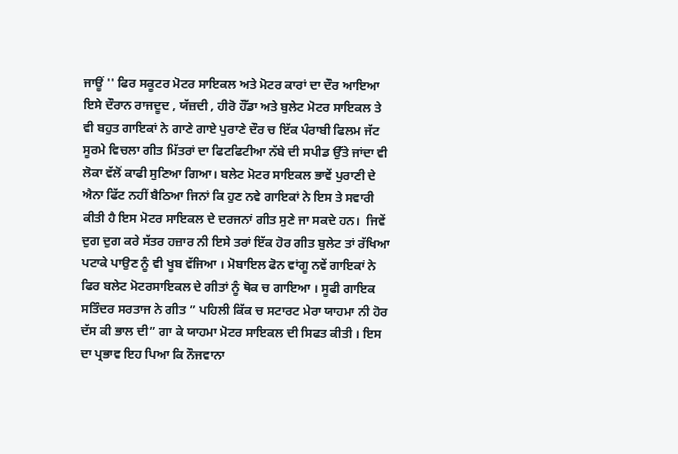ਜਾਊਂ '' ਫਿਰ ਸਕੂਟਰ ਮੋਟਰ ਸਾਇਕਲ ਅਤੇ ਮੋਟਰ ਕਾਰਾਂ ਦਾ ਦੌਰ ਆਇਆ ਇਸੇ ਦੌਰਾਨ ਰਾਜਦੂਦ , ਯੱਜ਼ਦੀ , ਹੀਰੋ ਹੌੱਡਾ ਅਤੇ ਬੁਲੇਟ ਮੋਟਰ ਸਾਇਕਲ ਤੇ ਵੀ ਬਹੁਤ ਗਾਇਕਾਂ ਨੇ ਗਾਣੇ ਗਾਏ ਪੁਰਾਣੇ ਦੌਰ ਚ ਇੱਕ ਪੰਰਾਬੀ ਫਿਲਮ ਜੱਟ ਸੂਰਮੇ ਵਿਚਲਾ ਗੀਤ ਮਿੱਤਰਾਂ ਦਾ ਫਿਟਫਿਟੀਆ ਨੱਬੇ ਦੀ ਸਪੀਡ ਉੱਤੇ ਜਾਂਦਾ ਵੀ ਲੋਕਾ ਵੱਲੋਂ ਕਾਫੀ ਸੁਣਿਆ ਗਿਆ। ਬਲੇਟ ਮੋਟਰ ਸਾਇਕਲ ਭਾਵੇਂ ਪੁਰਾਣੀ ਦੇ ਐਨਾ ਫਿੱਟ ਨਹੀਂ ਬੈਠਿਆ ਜਿਨਾਂ ਕਿ ਹੁਣ ਨਵੇ ਗਾਇਕਾਂ ਨੇ ਇਸ ਤੇ ਸਵਾਰੀ ਕੀਤੀ ਹੈ ਇਸ ਮੋਟਰ ਸਾਇਕਲ ਦੇ ਦਰਜਨਾਂ ਗੀਤ ਸੁਣੇ ਜਾ ਸਕਦੇ ਹਨ।  ਜਿਵੇਂ ਦੁਗ ਦੁਗ ਕਰੇ ਸੱਤਰ ਹਜ਼ਾਰ ਨੀ ਇਸੇ ਤਰਾਂ ਇੱਕ ਹੋਰ ਗੀਤ ਬੁਲੇਟ ਤਾਂ ਰੱਖਿਆ ਪਟਾਕੇ ਪਾਉਣ ਨੂੰ ਵੀ ਖੂਬ ਵੱਜਿਆ । ਮੋਬਾਇਲ ਫੋਨ ਵਾਂਗੂ ਨਵੇਂ ਗਾਇਕਾਂ ਨੇ ਫਿਰ ਬਲੇਟ ਮੋਟਰਸਾਇਕਲ ਦੇ ਗੀਤਾਂ ਨੂੰ ਥੋਕ ਚ ਗਾਇਆ । ਸੂਫੀ ਗਾਇਕ ਸਤਿੰਦਰ ਸਰਤਾਜ ਨੇ ਗੀਤ ” ਪਹਿਲੀ ਕਿੱਕ ਚ ਸਟਾਰਟ ਮੇਰਾ ਯਾਹਮਾ ਨੀ ਹੋਰ ਦੱਸ ਕੀ ਭਾਲ ਦੀ” ਗਾ ਕੇ ਯਾਹਮਾ ਮੋਟਰ ਸਾਇਕਲ ਦੀ ਸਿਫਤ ਕੀਤੀ । ਇਸ ਦਾ ਪ੍ਰਭਾਵ ਇਹ ਪਿਆ ਕਿ ਨੌਜਵਾਨਾ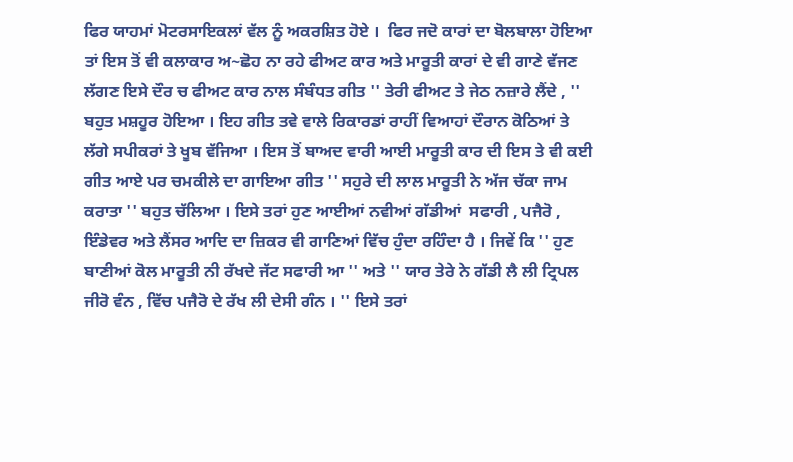ਫਿਰ ਯਾਹਮਾਂ ਮੋਟਰਸਾਇਕਲਾਂ ਵੱਲ ਨੂੰ ਅਕਰਸ਼ਿਤ ਹੋਏ ।  ਫਿਰ ਜਦੋ ਕਾਰਾਂ ਦਾ ਬੋਲਬਾਲਾ ਹੋਇਆ ਤਾਂ ਇਸ ਤੋਂ ਵੀ ਕਲਾਕਾਰ ਅ~ਛੋਹ ਨਾ ਰਹੇ ਫੀਅਟ ਕਾਰ ਅਤੇ ਮਾਰੂਤੀ ਕਾਰਾਂ ਦੇ ਵੀ ਗਾਣੇ ਵੱਜਣ ਲੱਗਣ ਇਸੇ ਦੌਰ ਚ ਫੀਅਟ ਕਾਰ ਨਾਲ ਸੰਬੰਧਤ ਗੀਤ '' ਤੇਰੀ ਫੀਅਟ ਤੇ ਜੇਠ ਨਜ਼ਾਰੇ ਲੈਂਦੇ , '' ਬਹੁਤ ਮਸ਼ਹੂਰ ਹੋਇਆ । ਇਹ ਗੀਤ ਤਵੇ ਵਾਲੇ ਰਿਕਾਰਡਾਂ ਰਾਹੀਂ ਵਿਆਹਾਂ ਦੌਰਾਨ ਕੋਠਿਆਂ ਤੇ ਲੱਗੇ ਸਪੀਕਰਾਂ ਤੇ ਖੂਬ ਵੱਜਿਆ । ਇਸ ਤੋਂ ਬਾਅਦ ਵਾਰੀ ਆਈ ਮਾਰੂਤੀ ਕਾਰ ਦੀ ਇਸ ਤੇ ਵੀ ਕਈ ਗੀਤ ਆਏ ਪਰ ਚਮਕੀਲੇ ਦਾ ਗਾਇਆ ਗੀਤ '' ਸਹੁਰੇ ਦੀ ਲਾਲ ਮਾਰੂਤੀ ਨੇ ਅੱਜ ਚੱਕਾ ਜਾਮ ਕਰਾਤਾ '' ਬਹੁਤ ਚੱਲਿਆ । ਇਸੇ ਤਰਾਂ ਹੁਣ ਆਈਆਂ ਨਵੀਆਂ ਗੱਡੀਆਂ  ਸਫਾਰੀ , ਪਜੈਰੋ , ਇੰਡੇਵਰ ਅਤੇ ਲੈਂਸਰ ਆਦਿ ਦਾ ਜ਼ਿਕਰ ਵੀ ਗਾਣਿਆਂ ਵਿੱਚ ਹੁੰਦਾ ਰਹਿੰਦਾ ਹੈ । ਜਿਵੇਂ ਕਿ '' ਹੁਣ ਬਾਣੀਆਂ ਕੋਲ ਮਾਰੂਤੀ ਨੀ ਰੱਖਦੇ ਜੱਟ ਸਫਾਰੀ ਆ '' ਅਤੇ '' ਯਾਰ ਤੇਰੇ ਨੇ ਗੱਡੀ ਲੈ ਲੀ ਟ੍ਰਿਪਲ ਜੀਰੋ ਵੰਨ , ਵਿੱਚ ਪਜੈਰੋ ਦੇ ਰੱਖ ਲੀ ਦੇਸੀ ਗੰਨ । '' ਇਸੇ ਤਰਾਂ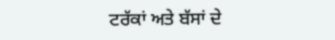ਟਰੱਕਾਂ ਅਤੇ ਬੱਸਾਂ ਦੇ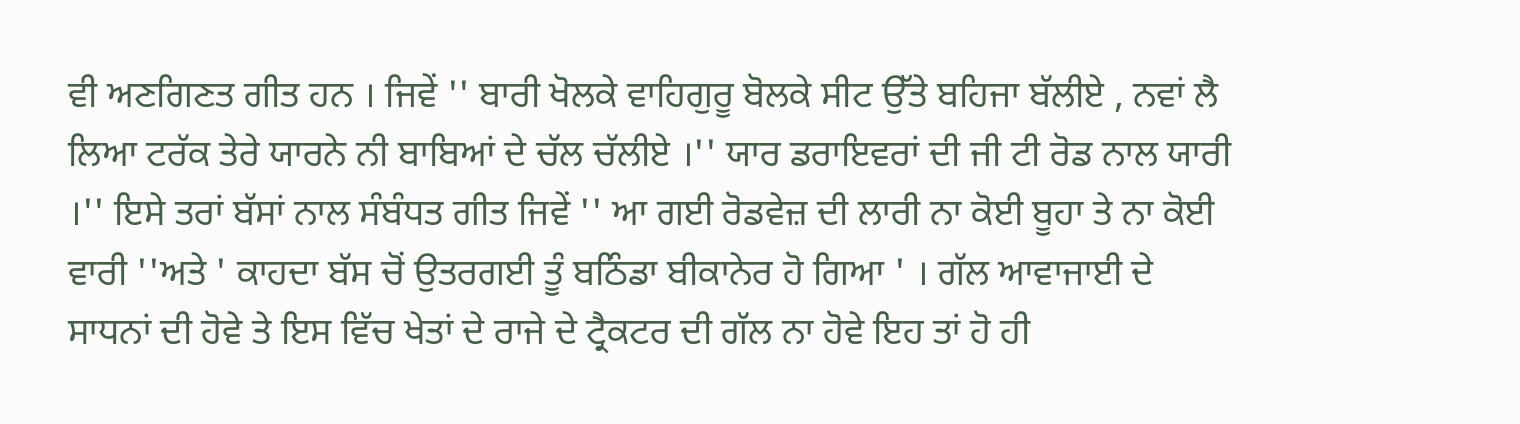ਵੀ ਅਣਗਿਣਤ ਗੀਤ ਹਨ । ਜਿਵੇਂ '' ਬਾਰੀ ਖੋਲਕੇ ਵਾਹਿਗੁਰੂ ਬੋਲਕੇ ਸੀਟ ਉੱਤੇ ਬਹਿਜਾ ਬੱਲੀਏ , ਨਵਾਂ ਲੈ ਲਿਆ ਟਰੱਕ ਤੇਰੇ ਯਾਰਨੇ ਨੀ ਬਾਬਿਆਂ ਦੇ ਚੱਲ ਚੱਲੀਏ ।'' ਯਾਰ ਡਰਾਇਵਰਾਂ ਦੀ ਜੀ ਟੀ ਰੋਡ ਨਾਲ ਯਾਰੀ ।'' ਇਸੇ ਤਰਾਂ ਬੱਸਾਂ ਨਾਲ ਸੰਬੰਧਤ ਗੀਤ ਜਿਵੇਂ '' ਆ ਗਈ ਰੋਡਵੇਜ਼ ਦੀ ਲਾਰੀ ਨਾ ਕੋਈ ਬੂਹਾ ਤੇ ਨਾ ਕੋਈ ਵਾਰੀ ''ਅਤੇ ' ਕਾਹਦਾ ਬੱਸ ਚੋਂ ਉਤਰਗਈ ਤੂੰ ਬਠਿੰਡਾ ਬੀਕਾਨੇਰ ਹੋ ਗਿਆ ' । ਗੱਲ ਆਵਾਜਾਈ ਦੇ ਸਾਧਨਾਂ ਦੀ ਹੋਵੇ ਤੇ ਇਸ ਵਿੱਚ ਖੇਤਾਂ ਦੇ ਰਾਜੇ ਦੇ ਟ੍ਰੈਕਟਰ ਦੀ ਗੱਲ ਨਾ ਹੋਵੇ ਇਹ ਤਾਂ ਹੋ ਹੀ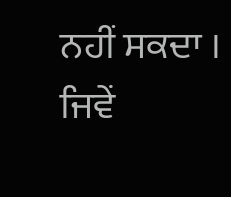ਨਹੀਂ ਸਕਦਾ । ਜਿਵੇਂ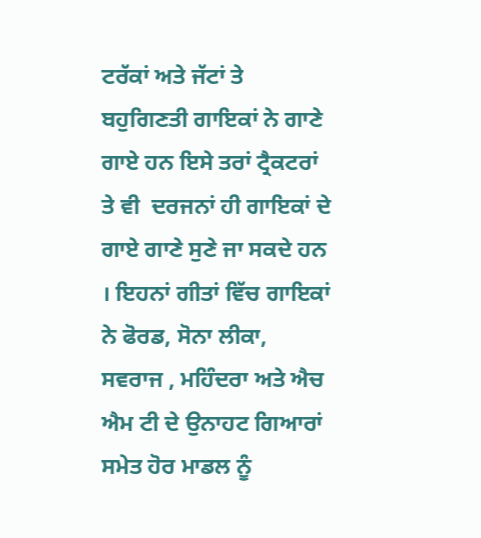ਟਰੱਕਾਂ ਅਤੇ ਜੱਟਾਂ ਤੇ ਬਹੁਗਿਣਤੀ ਗਾਇਕਾਂ ਨੇ ਗਾਣੇ ਗਾਏ ਹਨ ਇਸੇ ਤਰਾਂ ਟ੍ਰੈਕਟਰਾਂ ਤੇ ਵੀ  ਦਰਜਨਾਂ ਹੀ ਗਾਇਕਾਂ ਦੇ ਗਾਏ ਗਾਣੇ ਸੁਣੇ ਜਾ ਸਕਦੇ ਹਨ । ਇਹਨਾਂ ਗੀਤਾਂ ਵਿੱਚ ਗਾਇਕਾਂ ਨੇ ਫੋਰਡ, ਸੋਨਾ ਲੀਕਾ, ਸਵਰਾਜ , ਮਹਿੰਦਰਾ ਅਤੇ ਐਚ ਐਮ ਟੀ ਦੇ ਉਨਾਹਟ ਗਿਆਰਾਂ ਸਮੇਤ ਹੋਰ ਮਾਡਲ ਨੂੰ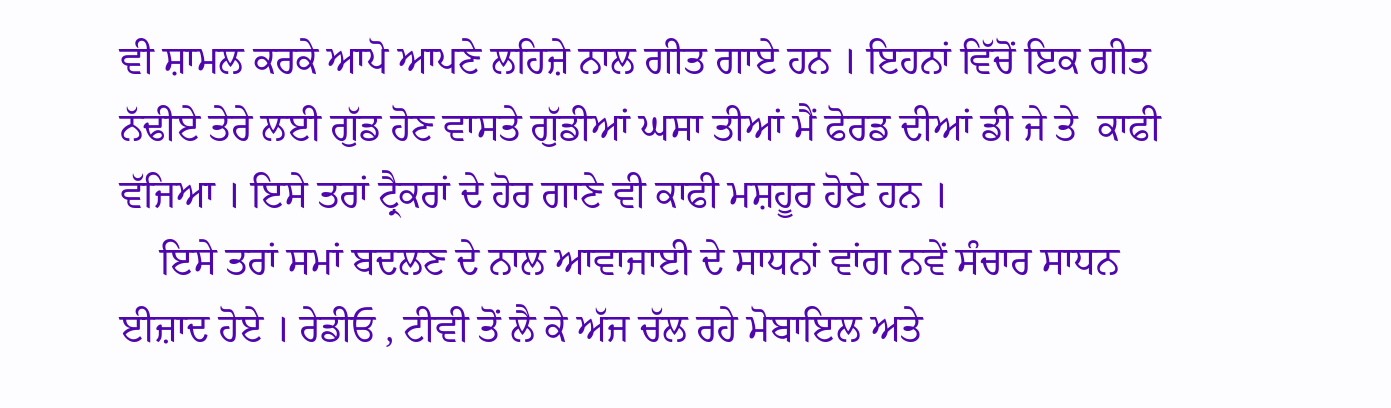ਵੀ ਸ਼ਾਮਲ ਕਰਕੇ ਆਪੋ ਆਪਣੇ ਲਹਿਜ਼ੇ ਨਾਲ ਗੀਤ ਗਾਏ ਹਨ । ਇਹਨਾਂ ਵਿੱਚੋਂ ਇਕ ਗੀਤ ਨੱਢੀਏ ਤੇਰੇ ਲਈ ਗੁੱਡ ਹੋਣ ਵਾਸਤੇ ਗੁੱਡੀਆਂ ਘਸਾ ਤੀਆਂ ਮੈਂ ਫੋਰਡ ਦੀਆਂ ਡੀ ਜੇ ਤੇ  ਕਾਫੀ ਵੱਜਿਆ । ਇਸੇ ਤਰਾਂ ਟ੍ਰੈਕਰਾਂ ਦੇ ਹੋਰ ਗਾਣੇ ਵੀ ਕਾਫੀ ਮਸ਼ਹੂਰ ਹੋਏ ਹਨ ।
    ਇਸੇ ਤਰਾਂ ਸਮਾਂ ਬਦਲਣ ਦੇ ਨਾਲ ਆਵਾਜਾਈ ਦੇ ਸਾਧਨਾਂ ਵਾਂਗ ਨਵੇਂ ਸੰਚਾਰ ਸਾਧਨ ਈਜ਼ਾਦ ਹੋਏ । ਰੇਡੀਓ , ਟੀਵੀ ਤੋਂ ਲੈ ਕੇ ਅੱਜ ਚੱਲ ਰਹੇ ਮੋਬਾਇਲ ਅਤੇ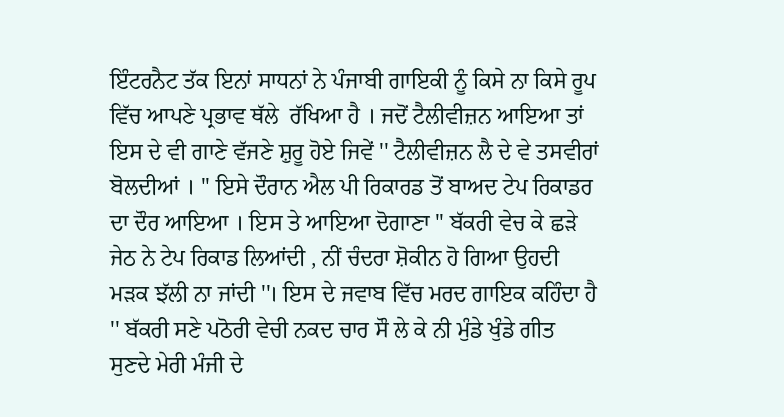ਇੰਟਰਨੈਟ ਤੱਕ ਇਨਾਂ ਸਾਧਨਾਂ ਨੇ ਪੰਜਾਬੀ ਗਾਇਕੀ ਨੂੰ ਕਿਸੇ ਨਾ ਕਿਸੇ ਰੂਪ ਵਿੱਚ ਆਪਣੇ ਪ੍ਰਭਾਵ ਥੱਲੇ  ਰੱਖਿਆ ਹੈ । ਜਦੋਂ ਟੈਲੀਵੀਜ਼ਨ ਆਇਆ ਤਾਂ ਇਸ ਦੇ ਵੀ ਗਾਣੇ ਵੱਜਣੇ ਸ਼ੁਰੂ ਹੋਏ ਜਿਵੇਂ '' ਟੈਲੀਵੀਜ਼ਨ ਲੈ ਦੇ ਵੇ ਤਸਵੀਰਾਂ ਬੋਲਦੀਆਂ । '' ਇਸੇ ਦੌਰਾਨ ਐਲ ਪੀ ਰਿਕਾਰਡ ਤੋਂ ਬਾਅਦ ਟੇਪ ਰਿਕਾਡਰ ਦਾ ਦੌਰ ਆਇਆ । ਇਸ ਤੇ ਆਇਆ ਦੋਗਾਣਾ '' ਬੱਕਰੀ ਵੇਚ ਕੇ ਛੜੇ ਜੇਠ ਨੇ ਟੇਪ ਰਿਕਾਡ ਲਿਆਂਦੀ , ਨੀਂ ਚੰਦਰਾ ਸ਼ੋਕੀਨ ਹੋ ਗਿਆ ਉਹਦੀ ਮੜਕ ਝੱਲੀ ਨਾ ਜਾਂਦੀ ''। ਇਸ ਦੇ ਜਵਾਬ ਵਿੱਚ ਮਰਦ ਗਾਇਕ ਕਹਿੰਦਾ ਹੈ '' ਬੱਕਰੀ ਸਣੇ ਪਠੋਰੀ ਵੇਚੀ ਨਕਦ ਚਾਰ ਸੌ ਲੇ ਕੇ ਨੀ ਮੁੰਡੇ ਖੁੰਡੇ ਗੀਤ ਸੁਣਦੇ ਮੇਰੀ ਮੰਜੀ ਦੇ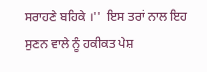ਸਰਾਹਣੇ ਬਹਿਕੇ ।''  ਇਸ ਤਰਾਂ ਨਾਲ ਇਹ ਸੁਣਨ ਵਾਲੇ ਨੂੰ ਹਕੀਕਤ ਪੇਸ਼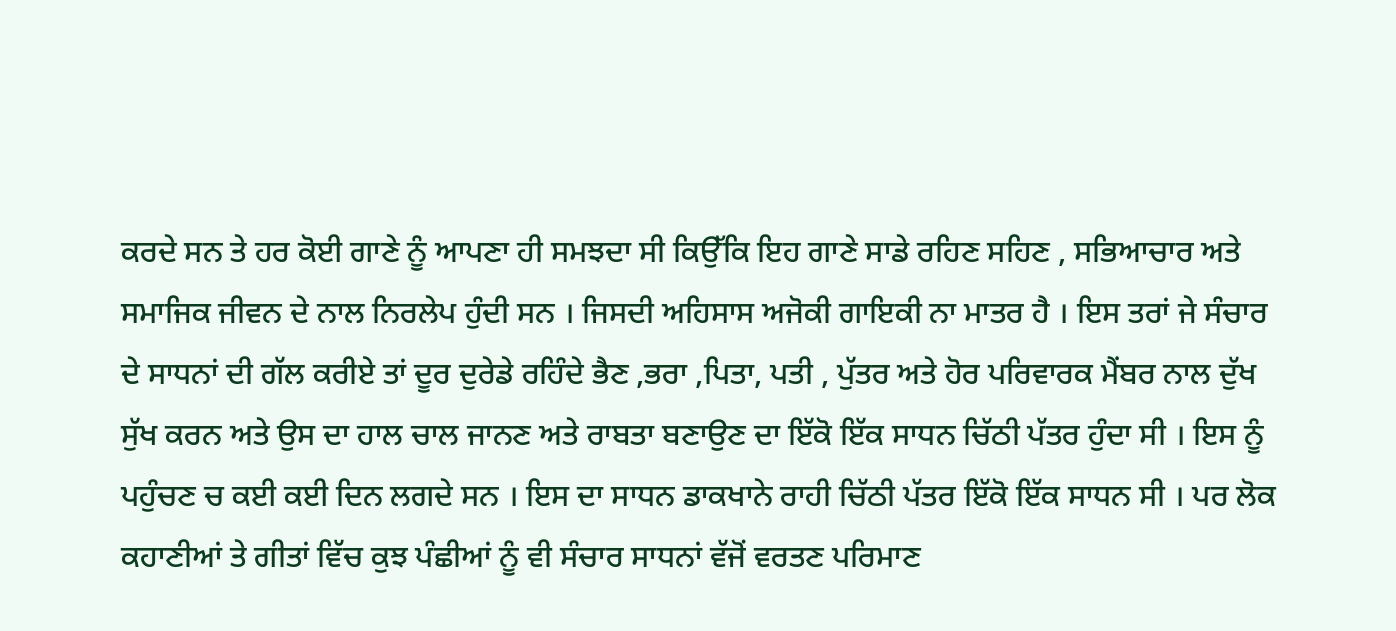ਕਰਦੇ ਸਨ ਤੇ ਹਰ ਕੋਈ ਗਾਣੇ ਨੂੰ ਆਪਣਾ ਹੀ ਸਮਝਦਾ ਸੀ ਕਿਉੱਕਿ ਇਹ ਗਾਣੇ ਸਾਡੇ ਰਹਿਣ ਸਹਿਣ , ਸਭਿਆਚਾਰ ਅਤੇ ਸਮਾਜਿਕ ਜੀਵਨ ਦੇ ਨਾਲ ਨਿਰਲੇਪ ਹੁੰਦੀ ਸਨ । ਜਿਸਦੀ ਅਹਿਸਾਸ ਅਜੋਕੀ ਗਾਇਕੀ ਨਾ ਮਾਤਰ ਹੈ । ਇਸ ਤਰਾਂ ਜੇ ਸੰਚਾਰ ਦੇ ਸਾਧਨਾਂ ਦੀ ਗੱਲ ਕਰੀਏ ਤਾਂ ਦੂਰ ਦੁਰੇਡੇ ਰਹਿੰਦੇ ਭੈਣ ,ਭਰਾ ,ਪਿਤਾ, ਪਤੀ , ਪੁੱਤਰ ਅਤੇ ਹੋਰ ਪਰਿਵਾਰਕ ਮੈਂਬਰ ਨਾਲ ਦੁੱਖ ਸੁੱਖ ਕਰਨ ਅਤੇ ਉਸ ਦਾ ਹਾਲ ਚਾਲ ਜਾਨਣ ਅਤੇ ਰਾਬਤਾ ਬਣਾਉਣ ਦਾ ਇੱਕੋ ਇੱਕ ਸਾਧਨ ਚਿੱਠੀ ਪੱਤਰ ਹੁੰਦਾ ਸੀ । ਇਸ ਨੂੰ ਪਹੁੰਚਣ ਚ ਕਈ ਕਈ ਦਿਨ ਲਗਦੇ ਸਨ । ਇਸ ਦਾ ਸਾਧਨ ਡਾਕਖਾਨੇ ਰਾਹੀ ਚਿੱਠੀ ਪੱਤਰ ਇੱਕੋ ਇੱਕ ਸਾਧਨ ਸੀ । ਪਰ ਲੋਕ ਕਹਾਣੀਆਂ ਤੇ ਗੀਤਾਂ ਵਿੱਚ ਕੁਝ ਪੰਛੀਆਂ ਨੂੰ ਵੀ ਸੰਚਾਰ ਸਾਧਨਾਂ ਵੱਜੋਂ ਵਰਤਣ ਪਰਿਮਾਣ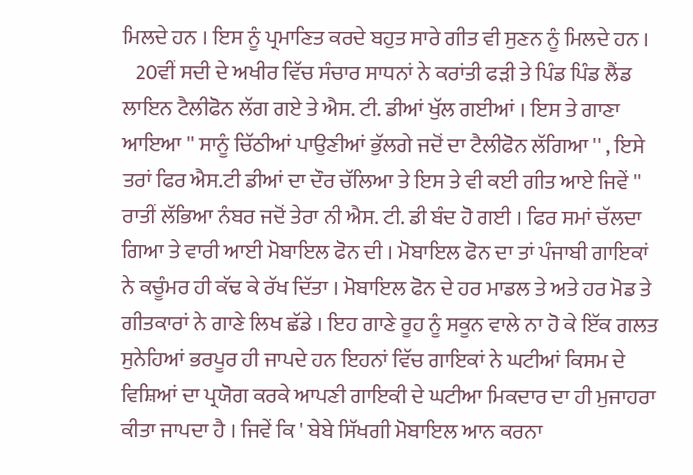ਮਿਲਦੇ ਹਨ । ਇਸ ਨੂੰ ਪ੍ਰਮਾਣਿਤ ਕਰਦੇ ਬਹੁਤ ਸਾਰੇ ਗੀਤ ਵੀ ਸੁਣਨ ਨੂੰ ਮਿਲਦੇ ਹਨ ।
   20ਵੀਂ ਸਦੀ ਦੇ ਅਖੀਰ ਵਿੱਚ ਸੰਚਾਰ ਸਾਧਨਾਂ ਨੇ ਕਰਾਂਤੀ ਫੜੀ ਤੇ ਪਿੰਡ ਪਿੰਡ ਲੈਂਡ ਲਾਇਨ ਟੈਲੀਫੋਨ ਲੱਗ ਗਏ ਤੇ ਐਸ. ਟੀ. ਡੀਆਂ ਖੁੱਲ ਗਈਆਂ । ਇਸ ਤੇ ਗਾਣਾ ਆਇਆ '' ਸਾਨੂੰ ਚਿੱਠੀਆਂ ਪਾਉਣੀਆਂ ਭੁੱਲਗੇ ਜਦੋਂ ਦਾ ਟੈਲੀਫੋਨ ਲੱਗਿਆ '' , ਇਸੇ ਤਰਾਂ ਫਿਰ ਐਸ.ਟੀ ਡੀਆਂ ਦਾ ਦੌਰ ਚੱਲਿਆ ਤੇ ਇਸ ਤੇ ਵੀ ਕਈ ਗੀਤ ਆਏ ਜਿਵੇਂ '' ਰਾਤੀਂ ਲੱਭਿਆ ਨੰਬਰ ਜਦੋਂ ਤੇਰਾ ਨੀ ਐਸ. ਟੀ. ਡੀ ਬੰਦ ਹੋ ਗਈ । ਫਿਰ ਸਮਾਂ ਚੱਲਦਾ ਗਿਆ ਤੇ ਵਾਰੀ ਆਈ ਮੋਬਾਇਲ ਫੋਨ ਦੀ । ਮੋਬਾਇਲ ਫੋਨ ਦਾ ਤਾਂ ਪੰਜਾਬੀ ਗਾਇਕਾਂ ਨੇ ਕਚੂੰਮਰ ਹੀ ਕੱਢ ਕੇ ਰੱਖ ਦਿੱਤਾ । ਮੋਬਾਇਲ ਫੋਨ ਦੇ ਹਰ ਮਾਡਲ ਤੇ ਅਤੇ ਹਰ ਮੋਡ ਤੇ ਗੀਤਕਾਰਾਂ ਨੇ ਗਾਣੇ ਲਿਖ ਛੱਡੇ । ਇਹ ਗਾਣੇ ਰੂਹ ਨੂੰ ਸਕੂਨ ਵਾਲੇ ਨਾ ਹੋ ਕੇ ਇੱਕ ਗਲਤ ਸੁਨੇਹਿਆਂ ਭਰਪੂਰ ਹੀ ਜਾਪਦੇ ਹਨ ਇਹਨਾਂ ਵਿੱਚ ਗਾਇਕਾਂ ਨੇ ਘਟੀਆਂ ਕਿਸਮ ਦੇ ਵਿਸ਼ਿਆਂ ਦਾ ਪ੍ਰਯੋਗ ਕਰਕੇ ਆਪਣੀ ਗਾਇਕੀ ਦੇ ਘਟੀਆ ਮਿਕਦਾਰ ਦਾ ਹੀ ਮੁਜਾਹਰਾ ਕੀਤਾ ਜਾਪਦਾ ਹੈ । ਜਿਵੇਂ ਕਿ ' ਬੇਬੇ ਸਿੱਖਗੀ ਮੋਬਾਇਲ ਆਨ ਕਰਨਾ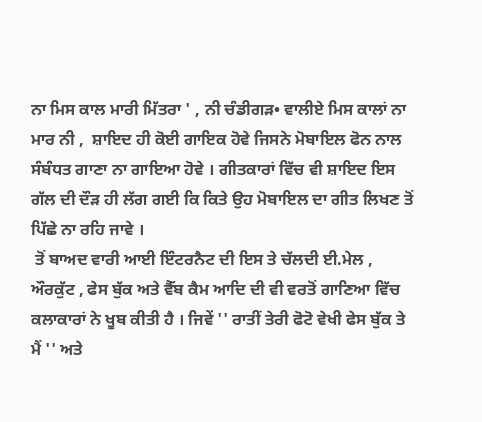ਨਾ ਮਿਸ ਕਾਲ ਮਾਰੀ ਮਿੱਤਰਾ ' , ਨੀ ਚੰਡੀਗੜ• ਵਾਲੀਏ ਮਿਸ ਕਾਲਾਂ ਨਾ ਮਾਰ ਨੀ ,  ਸ਼ਾਇਦ ਹੀ ਕੋਈ ਗਾਇਕ ਹੋਵੇ ਜਿਸਨੇ ਮੋਬਾਇਲ ਫੋਨ ਨਾਲ ਸੰਬੰਧਤ ਗਾਣਾ ਨਾ ਗਾਇਆ ਹੋਵੇ । ਗੀਤਕਾਰਾਂ ਵਿੱਚ ਵੀ ਸ਼ਾਇਦ ਇਸ ਗੱਲ ਦੀ ਦੌੜ ਹੀ ਲੱਗ ਗਈ ਕਿ ਕਿਤੇ ਉਹ ਮੋਬਾਇਲ ਦਾ ਗੀਤ ਲਿਖਣ ਤੋਂ ਪਿੱਛੇ ਨਾ ਰਹਿ ਜਾਵੇ ।
 ਤੋਂ ਬਾਅਦ ਵਾਰੀ ਆਈ ਇੰਟਰਨੈਟ ਦੀ ਇਸ ਤੇ ਚੱਲਦੀ ਈ.ਮੇਲ , ਔਰਕੁੱਟ , ਫੇਸ ਬੁੱਕ ਅਤੇ ਵੈੱਬ ਕੈਮ ਆਦਿ ਦੀ ਵੀ ਵਰਤੋਂ ਗਾਣਿਆ ਵਿੱਚ ਕਲਾਕਾਰਾਂ ਨੇ ਖੂਬ ਕੀਤੀ ਹੈ । ਜਿਵੇਂ '' ਰਾਤੀਂ ਤੇਰੀ ਫੋਟੋ ਵੇਖੀ ਫੇਸ ਬੁੱਕ ਤੇ ਮੈਂ '' ਅਤੇ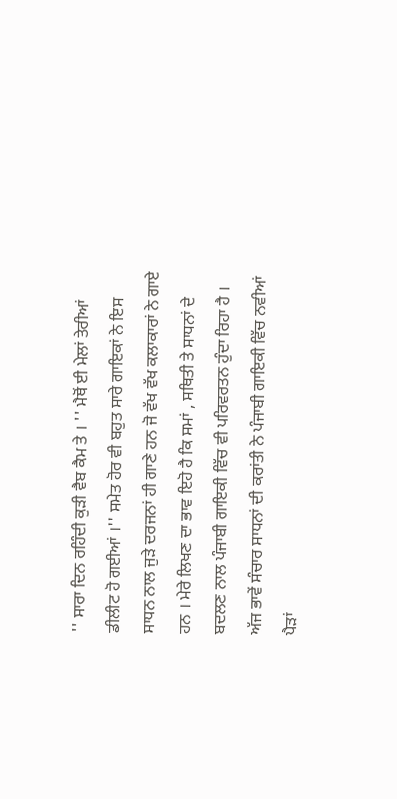'' ਸਾਰਾ ਦਿਨ ਰਹਿੰਦੀ ਕੁੜੀ ਵੈਬ ਕੈਮ ਤੇ । '' ਮੈਥੋਂ ਈ ਮੇਲਾਂ ਤੇਰੀਆਂ ਡੀਲੀਟ ਹੋ ਗਈਆਂ ।'' ਸਮੇਤ ਹੋਰ ਵੀ ਬਹੁਤ ਸਾਰੇ ਗਾਇਕਾਂ ਨੇ ਇਸ ਸਾਧਨ ਨਾਲ ਜੁੜੇ ਦਰਜਨਾਂ ਹੀ ਗਾਣੇ ਹਨ ਜੋ ਵੱਖ ਵੱਖ ਕਲਾਕਾਰਾਂ ਨੇ ਗਾਏ ਹਨ । ਮੇਰੇ ਲਿਖਣ ਦਾ ਭਾਵ ਇਹੋ ਹੈ ਕਿ ਸਮਾਂ , ਸਥਿਤੀ ਤੇ ਸਾਧਨਾਂ ਦੇ ਬਦਲਣ ਨਾਲ ਪੰਜਾਬੀ ਗਾਇਕੀ ਵਿੱਚ ਵੀ ਪਰਿਵਰਤਨ ਹੁੰਦਾ ਰਿਹਾ ਹੈ । ਅੱਜ ਭਾਵੇਂ ਸੰਚਾਰ ਸਾਧਨਾਂ ਦੀ ਕਰਾਂਤੀ ਨੇ ਪੰਜਾਬੀ ਗਾਇਕੀ ਵਿੱਚ ਨਵੀਆਂ ਪੈੜਾਂ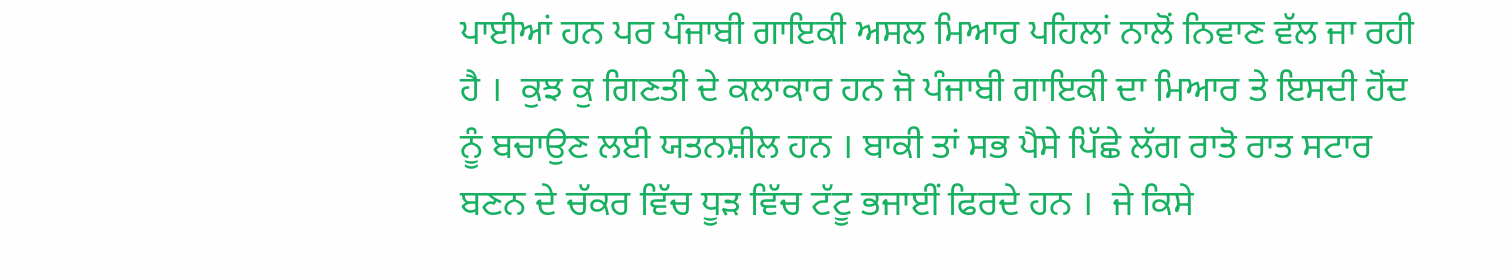ਪਾਈਆਂ ਹਨ ਪਰ ਪੰਜਾਬੀ ਗਾਇਕੀ ਅਸਲ ਮਿਆਰ ਪਹਿਲਾਂ ਨਾਲੋਂ ਨਿਵਾਣ ਵੱਲ ਜਾ ਰਹੀ ਹੈ ।  ਕੁਝ ਕੁ ਗਿਣਤੀ ਦੇ ਕਲਾਕਾਰ ਹਨ ਜੋ ਪੰਜਾਬੀ ਗਾਇਕੀ ਦਾ ਮਿਆਰ ਤੇ ਇਸਦੀ ਹੋਂਦ ਨੂੰ ਬਚਾਉਣ ਲਈ ਯਤਨਸ਼ੀਲ ਹਨ । ਬਾਕੀ ਤਾਂ ਸਭ ਪੈਸੇ ਪਿੱਛੇ ਲੱਗ ਰਾਤੋ ਰਾਤ ਸਟਾਰ ਬਣਨ ਦੇ ਚੱਕਰ ਵਿੱਚ ਧੂੜ ਵਿੱਚ ਟੱਟੂ ਭਜਾਈਂ ਫਿਰਦੇ ਹਨ ।  ਜੇ ਕਿਸੇ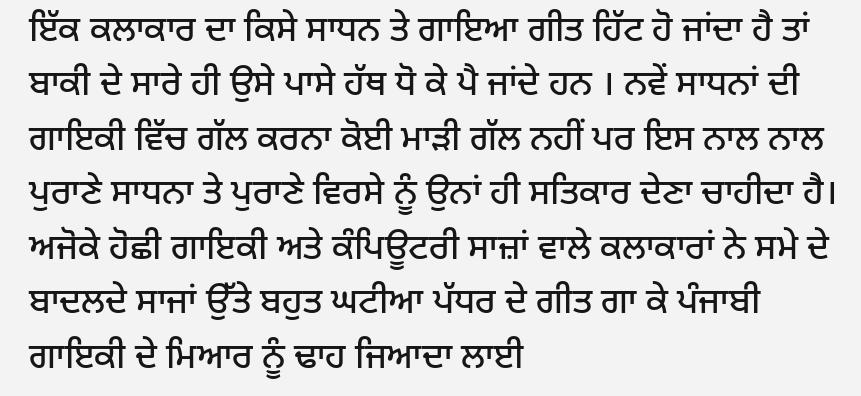ਇੱਕ ਕਲਾਕਾਰ ਦਾ ਕਿਸੇ ਸਾਧਨ ਤੇ ਗਾਇਆ ਗੀਤ ਹਿੱਟ ਹੋ ਜਾਂਦਾ ਹੈ ਤਾਂ ਬਾਕੀ ਦੇ ਸਾਰੇ ਹੀ ਉਸੇ ਪਾਸੇ ਹੱਥ ਧੋ ਕੇ ਪੈ ਜਾਂਦੇ ਹਨ । ਨਵੇਂ ਸਾਧਨਾਂ ਦੀ ਗਾਇਕੀ ਵਿੱਚ ਗੱਲ ਕਰਨਾ ਕੋਈ ਮਾੜੀ ਗੱਲ ਨਹੀਂ ਪਰ ਇਸ ਨਾਲ ਨਾਲ ਪੁਰਾਣੇ ਸਾਧਨਾ ਤੇ ਪੁਰਾਣੇ ਵਿਰਸੇ ਨੂੰ ਉਨਾਂ ਹੀ ਸਤਿਕਾਰ ਦੇਣਾ ਚਾਹੀਦਾ ਹੈ। ਅਜੋਕੇ ਹੋਛੀ ਗਾਇਕੀ ਅਤੇ ਕੰਪਿਊਟਰੀ ਸਾਜ਼ਾਂ ਵਾਲੇ ਕਲਾਕਾਰਾਂ ਨੇ ਸਮੇ ਦੇ ਬਾਦਲਦੇ ਸਾਜਾਂ ਉੱਤੇ ਬਹੁਤ ਘਟੀਆ ਪੱਧਰ ਦੇ ਗੀਤ ਗਾ ਕੇ ਪੰਜਾਬੀ ਗਾਇਕੀ ਦੇ ਮਿਆਰ ਨੂੰ ਢਾਹ ਜਿਆਦਾ ਲਾਈ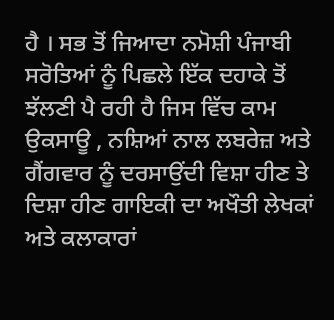ਹੈ । ਸਭ ਤੋਂ ਜਿਆਦਾ ਨਮੋਸ਼ੀ ਪੰਜਾਬੀ ਸਰੋਤਿਆਂ ਨੂੰ ਪਿਛਲੇ ਇੱਕ ਦਹਾਕੇ ਤੋਂ ਝੱਲਣੀ ਪੈ ਰਹੀ ਹੈ ਜਿਸ ਵਿੱਚ ਕਾਮ ਉਕਸਾਊ , ਨਸ਼ਿਆਂ ਨਾਲ ਲਬਰੇਜ਼ ਅਤੇ ਗੈਂਗਵਾਰ ਨੂੰ ਦਰਸਾਉਂਦੀ ਵਿਸ਼ਾ ਹੀਣ ਤੇ ਦਿਸ਼ਾ ਹੀਣ ਗਾਇਕੀ ਦਾ ਅਖੌਤੀ ਲੇਖਕਾਂ ਅਤੇ ਕਲਾਕਾਰਾਂ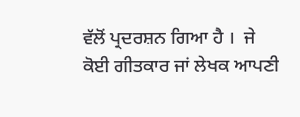ਵੱਲੋਂ ਪ੍ਰਦਰਸ਼ਨ ਗਿਆ ਹੈ ।  ਜੇ ਕੋਈ ਗੀਤਕਾਰ ਜਾਂ ਲੇਖਕ ਆਪਣੀ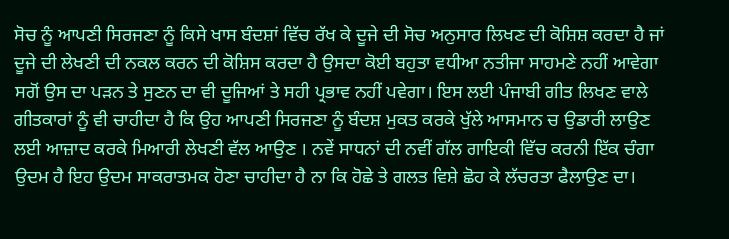ਸੋਚ ਨੂੰ ਆਪਣੀ ਸਿਰਜਣਾ ਨੂੰ ਕਿਸੇ ਖਾਸ ਬੰਦਸ਼ਾਂ ਵਿੱਚ ਰੱਖ ਕੇ ਦੂਜੇ ਦੀ ਸੋਚ ਅਨੁਸਾਰ ਲਿਖਣ ਦੀ ਕੋਸ਼ਿਸ਼ ਕਰਦਾ ਹੈ ਜਾਂ ਦੂਜੇ ਦੀ ਲੇਖਣੀ ਦੀ ਨਕਲ ਕਰਨ ਦੀ ਕੋਸ਼ਿਸ ਕਰਦਾ ਹੈ ਉਸਦਾ ਕੋਈ ਬਹੁਤਾ ਵਧੀਆ ਨਤੀਜਾ ਸਾਹਮਣੇ ਨਹੀਂ ਆਵੇਗਾ ਸਗੋਂ ਉਸ ਦਾ ਪੜਨ ਤੇ ਸੁਣਨ ਦਾ ਵੀ ਦੂਜਿਆਂ ਤੇ ਸਹੀ ਪ੍ਰਭਾਵ ਨਹੀਂ ਪਵੇਗਾ। ਇਸ ਲਈ ਪੰਜਾਬੀ ਗੀਤ ਲਿਖਣ ਵਾਲੇ ਗੀਤਕਾਰਾਂ ਨੂੰ ਵੀ ਚਾਹੀਦਾ ਹੈ ਕਿ ਉਹ ਆਪਣੀ ਸਿਰਜਣਾ ਨੂੰ ਬੰਦਸ਼ ਮੁਕਤ ਕਰਕੇ ਖੁੱਲੇ ਆਸਮਾਨ ਚ ਉਡਾਰੀ ਲਾਉਣ ਲਈ ਆਜ਼ਾਦ ਕਰਕੇ ਮਿਆਰੀ ਲੇਖਣੀ ਵੱਲ ਆਉਣ । ਨਵੇਂ ਸਾਧਨਾਂ ਦੀ ਨਵੀਂ ਗੱਲ ਗਾਇਕੀ ਵਿੱਚ ਕਰਨੀ ਇੱਕ ਚੰਗਾ ਉਦਮ ਹੈ ਇਹ ਉਦਮ ਸਾਕਰਾਤਮਕ ਹੋਣਾ ਚਾਹੀਦਾ ਹੈ ਨਾ ਕਿ ਹੋਛੇ ਤੇ ਗਲਤ ਵਿਸ਼ੇ ਛੋਹ ਕੇ ਲੱਚਰਤਾ ਫੈਲਾਉਣ ਦਾ।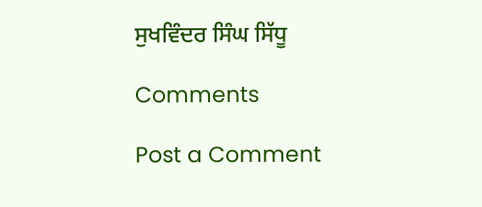ਸੁਖਵਿੰਦਰ ਸਿੰਘ ਸਿੱਧੂ

Comments

Post a Comment